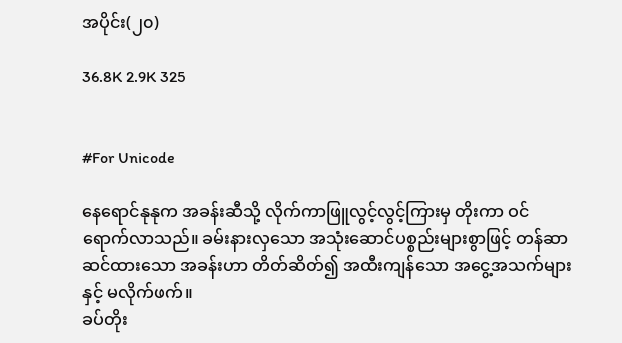အပိုင်း(၂၀)

36.8K 2.9K 325


#For Unicode

နေရောင်နုနုက အခန်းဆီသို့ လိုက်ကာဖြူလွင့်လွင့်ကြားမှ တိုးကာ ဝင်ရောက်လာသည်။ ခမ်းနားလှသော အသုံးဆောင်ပစ္စည်းများစွာဖြင့် တန်ဆာဆင်ထားသော အခန်းဟာ တိတ်ဆိတ်၍ အထီးကျန်သော အငွေ့အသက်များနှင့် မလိုက်ဖက်။
ခပ်တိုး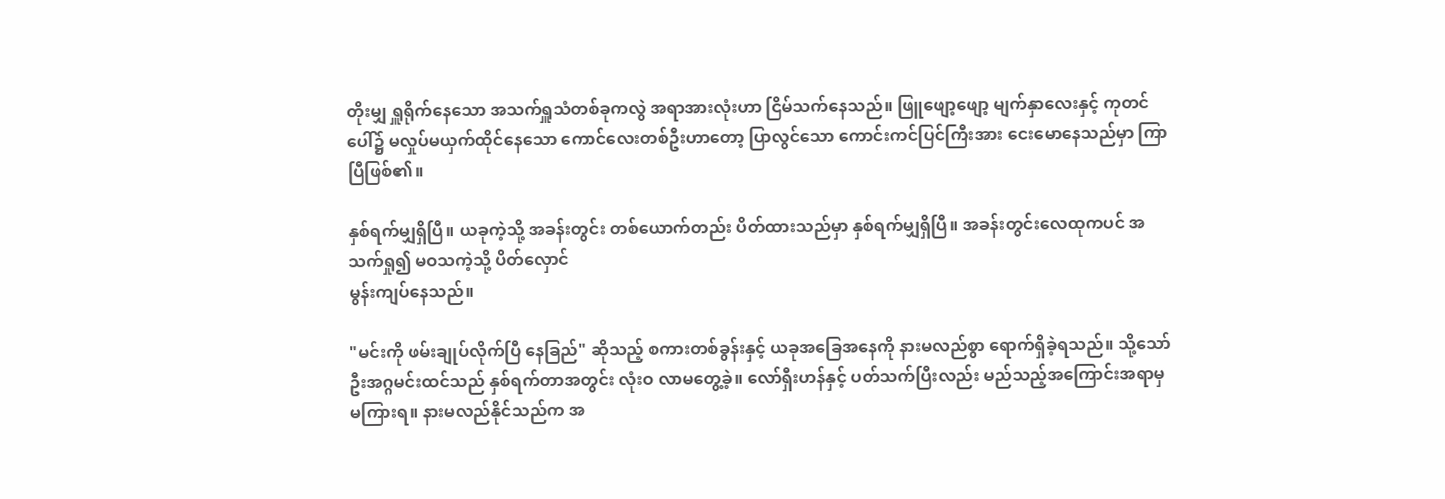တိုးမျှ ရှူရိုက်နေသော အသက်ရှူသံတစ်ခုကလွဲ အရာအားလုံးဟာ ငြိမ်သက်နေသည်။ ဖြူဖျော့ဖျော့ မျက်နှာလေးနှင့် ကုတင်ပေါ်၌ မလှုပ်မယှက်ထိုင်နေသော ကောင်လေးတစ်ဦးဟာတော့ ပြာလွင်သော ကောင်းကင်ပြင်ကြီးအား ငေးမောနေသည်မှာ ကြာပြီဖြစ်၏။

နှစ်ရက်မျှရှိပြီ။ ယခုကဲ့သို့ အခန်းတွင်း တစ်ယောက်တည်း ပိတ်ထားသည်မှာ နှစ်ရက်မျှရှိပြီ။ အခန်းတွင်းလေထုကပင် အသက်ရှု၍ မဝသကဲ့သို့ ပိတ်လှောင်
မွန်းကျပ်နေသည်။

"မင်းကို ဖမ်းချုပ်လိုက်ပြီ နေခြည်" ဆိုသည့် စကားတစ်ခွန်းနှင့် ယခုအခြေအနေကို နားမလည်စွာ ရောက်ရှိခဲ့ရသည်။ သို့သော် ဦးအဂ္ဂမင်းထင်သည် နှစ်ရက်တာအတွင်း လုံးဝ လာမတွေ့ခဲ့။ လော်ရှီးဟန်နှင့် ပတ်သက်ပြီးလည်း မည်သည့်အကြောင်းအရာမှ မကြားရ။ နားမလည်နိုင်သည်က အ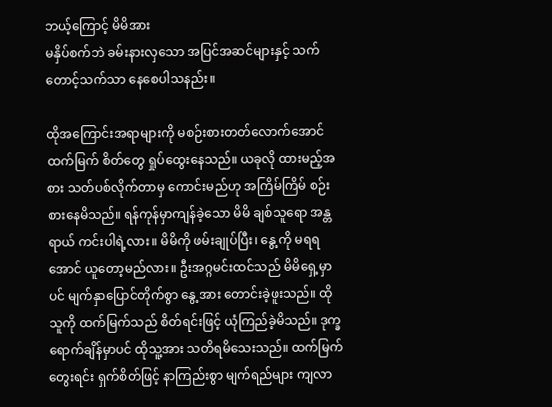ဘယ့်ကြောင့် မိမိအား
မနှိပ်စက်ဘဲ ခမ်းနားလှသော အပြင်အဆင်များနှင့် သက်တောင့်သက်သာ နေစေပါသနည်း။

ထိုအကြောင်းအရာများကို မစဉ်းစားတတ်လောက်အောင် ထက်မြက် စိတ်တွေ ရှုပ်ထွေးနေသည်။ ယခုလို ထားမည့်အစား သတ်ပစ်လိုက်တာမှ ကောင်းမည်ဟု အကြိမ်ကြိမ် စဉ်းစားနေမိသည်။ ရန်ကုန်မှာကျန်ခဲ့သော မိမိ ချစ်သူရော အန္တရာယ် ကင်းပါရဲ့လား။ မိမိကို ဖမ်းချုပ်ပြီး၊ နွေ့ကို မရရအောင် ယူတော့မည်လား။ ဦးအဂ္ဂမင်းထင်သည် မိမိရှေ့မှာပင် မျက်နှာပြောင်တိုက်စွာ နွေ့အား တောင်းခဲ့ဖူးသည်။ ထိုသူကို ထက်မြက်သည် စိတ်ရင်းဖြင့် ယုံကြည်ခဲ့မိသည်။ ဒုက္ခရောက်ချိန်မှာပင် ထိုသူ့အား သတိရမိသေးသည်။ ထက်မြက် တွေးရင်း ရှက်စိတ်ဖြင့် နာကြည်းစွာ မျက်ရည်များ ကျလာ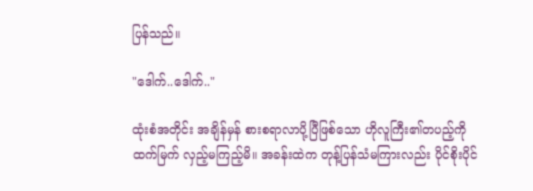ပြန်သည်။

"ဒေါက်..ဒေါက်.."

ထုံးစံအတိုင်း အချိန်မှန် စားစရာလာပို့ပြီဖြစ်သော ဟိုလူကြီး၏တပည့်ကို ထက်မြက် လှည့်မကြည့်မိ။ အခန်းထဲက တုန့်ပြန်သံမကြားလည်း ပိုင်စိုးပိုင်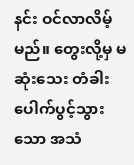နင်း ဝင်လာလိမ့်မည်။ တွေးလို့မှ မဆုံးသေး တံခါးပေါက်ပွင့်သွားသော အသံ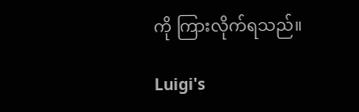ကို ကြားလိုက်ရသည်။

Luigi's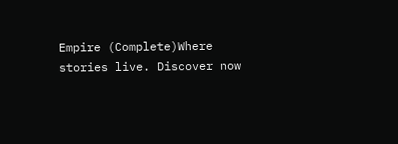Empire (Complete)Where stories live. Discover now